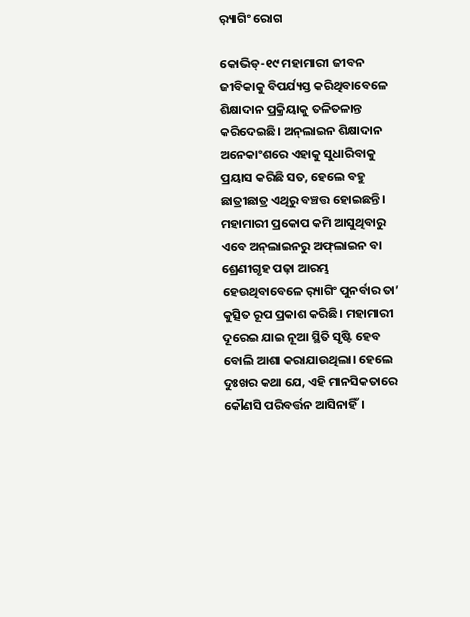ର଼୍ୟାଗିଂ ରୋଗ

କୋଭିଡ୍‌-୧୯ ମହାମାରୀ ଜୀବନ ଜୀବିକାକୁ ବିପର୍ଯ୍ୟସ୍ତ କରିଥିବାବେଳେ ଶିକ୍ଷାଦାନ ପ୍ରକ୍ରିୟାକୁ ତଳିତଳାନ୍ତ କରିଦେଇଛି। ଅନ୍‌ଲାଇନ ଶିକ୍ଷାଦାନ ଅନେକାଂଶରେ ଏହାକୁ ସୁଧାରିବାକୁ ପ୍ରୟାସ କରିଛି ସତ, ହେଲେ ବହୁ ଛାତ୍ରୀଛାତ୍ର ଏଥିରୁ ବଞ୍ଚତ୍ତ ହୋଇଛନ୍ତି। ମହାମାରୀ ପ୍ରକୋପ କମି ଆସୁଥିବାରୁ ଏବେ ଅନ୍‌ଲାଇନରୁ ଅଫ୍‌ଲାଇନ ବା ଶ୍ରେଣୀଗୃହ ପଢ଼ା ଆରମ୍ଭ ହେଉଥିବାବେଳେ ର଼୍ୟାଗିଂ ପୁନର୍ବାର ତା’ କୁତ୍ସିତ ରୂପ ପ୍ରକାଶ କରିଛି। ମହାମାରୀ ଦୂରେଇ ଯାଇ ନୂଆ ସ୍ଥିତି ସୃଷ୍ଟି ହେବ ବୋଲି ଆଶା କରାଯାଉଥିଲା। ହେଲେ ଦୁଃଖର କଥା ଯେ, ଏହି ମାନସିକତାରେ କୌଣସି ପରିବର୍ତ୍ତନ ଆସିନାହିଁ।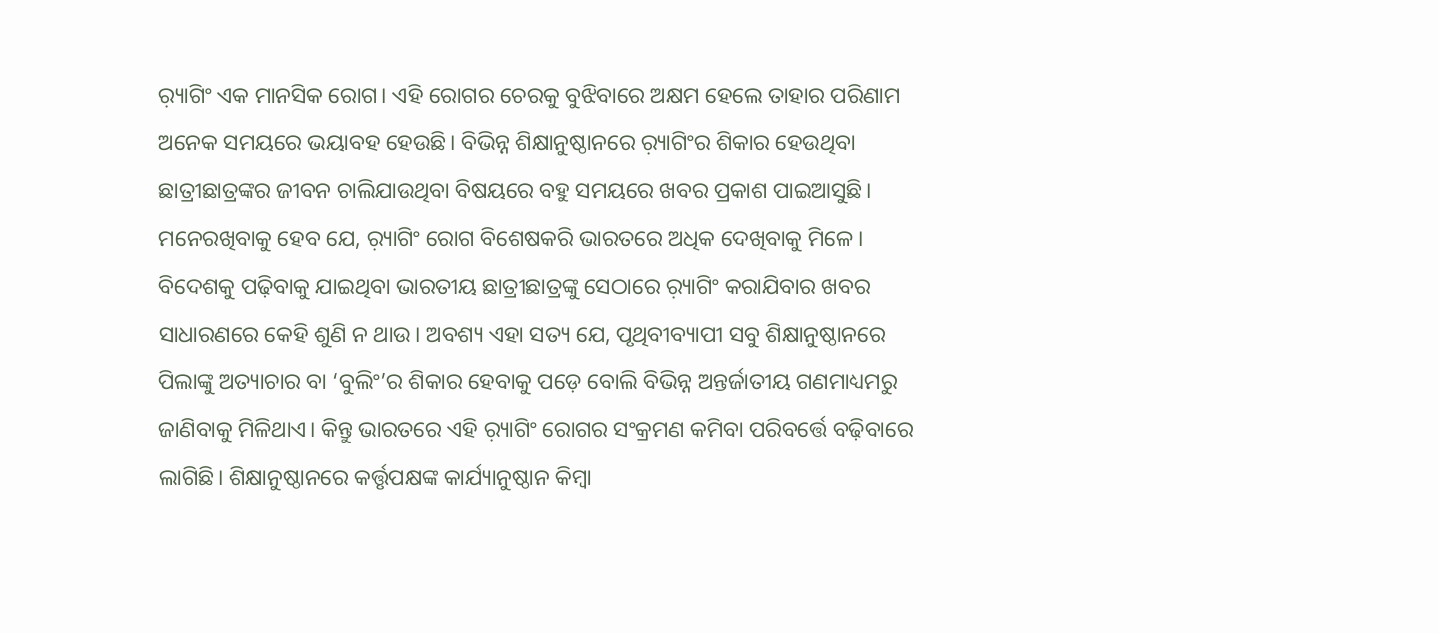ର଼୍ୟାଗିଂ ଏକ ମାନସିକ ରୋଗ। ଏହି ରୋଗର ଚେରକୁ ବୁଝିବାରେ ଅକ୍ଷମ ହେଲେ ତାହାର ପରିଣାମ ଅନେକ ସମୟରେ ଭୟାବହ ହେଉଛି। ବିଭିନ୍ନ ଶିକ୍ଷାନୁଷ୍ଠାନରେ ର଼୍ୟାଗିଂର ଶିକାର ହେଉଥିବା ଛାତ୍ରୀଛାତ୍ରଙ୍କର ଜୀବନ ଚାଲିଯାଉଥିବା ବିଷୟରେ ବହୁ ସମୟରେ ଖବର ପ୍ରକାଶ ପାଇଆସୁଛି। ମନେରଖିବାକୁ ହେବ ଯେ, ର଼୍ୟାଗିଂ ରୋଗ ବିଶେଷକରି ଭାରତରେ ଅଧିକ ଦେଖିବାକୁ ମିଳେ। ବିଦେଶକୁ ପଢ଼ିବାକୁ ଯାଇଥିବା ଭାରତୀୟ ଛାତ୍ରୀଛାତ୍ରଙ୍କୁ ସେଠାରେ ର଼୍ୟାଗିଂ କରାଯିବାର ଖବର ସାଧାରଣରେ କେହି ଶୁଣି ନ ଥାଉ। ଅବଶ୍ୟ ଏହା ସତ୍ୟ ଯେ, ପୃଥିବୀବ୍ୟାପୀ ସବୁ ଶିକ୍ଷାନୁଷ୍ଠାନରେ ପିଲାଙ୍କୁ ଅତ୍ୟାଚାର ବା ‘ବୁଲିଂ’ର ଶିକାର ହେବାକୁ ପଡ଼େ ବୋଲି ବିଭିନ୍ନ ଅନ୍ତର୍ଜାତୀୟ ଗଣମାଧ୍ୟମରୁ ଜାଣିବାକୁ ମିଳିଥାଏ। କିନ୍ତୁ ଭାରତରେ ଏହି ର଼୍ୟାଗିଂ ରୋଗର ସଂକ୍ରମଣ କମିବା ପରିବର୍ତ୍ତେ ବଢ଼ିବାରେ ଲାଗିଛି। ଶିକ୍ଷାନୁଷ୍ଠାନରେ କର୍ତ୍ତୃପକ୍ଷଙ୍କ କାର୍ଯ୍ୟାନୁଷ୍ଠାନ କିମ୍ବା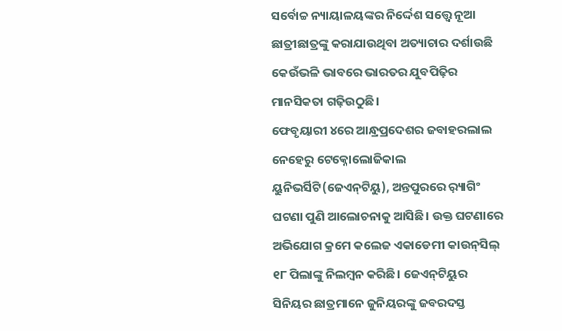ସର୍ବୋଚ୍ଚ ନ୍ୟାୟାଳୟଙ୍କର ନିର୍ଦ୍ଦେଶ ସତ୍ତ୍ୱେ ନୂଆ ଛାତ୍ରୀଛାତ୍ରଙ୍କୁ କରାଯାଉଥିବା ଅତ୍ୟାଚାର ଦର୍ଶାଉଛି କେଉଁଭଳି ଭାବରେ ଭାରତର ଯୁବପିଢ଼ିର ମାନସିକତା ଗଢ଼ିଉଠୁଛି।
ଫେବୃୟାରୀ ୪ରେ ଆନ୍ଧ୍ରପ୍ରଦେଶର ଜବାହରଲାଲ ନେହେରୁ ଟେକ୍ନୋଲୋଜିକାଲ ୟୁନିଭର୍ସିଟି(ଜେଏନ୍‌ଟିୟୁ), ଅନ୍ତପୁରରେ ର଼୍ୟାଗିଂ ଘଟଣା ପୁଣି ଆଲୋଚନାକୁ ଆସିଛି। ଉକ୍ତ ଘଟଣାରେ ଅଭିଯୋଗ କ୍ରମେ କଲେଜ ଏକାଡେମୀ କାଉନ୍‌ସିଲ୍‌ ୧୮ ପିଲାଙ୍କୁ ନିଲମ୍ବନ କରିଛି। ଜେଏନ୍‌ଟିୟୁର ସିନିୟର ଛାତ୍ରମାନେ ଜୁନିୟରଙ୍କୁ ଜବରଦସ୍ତ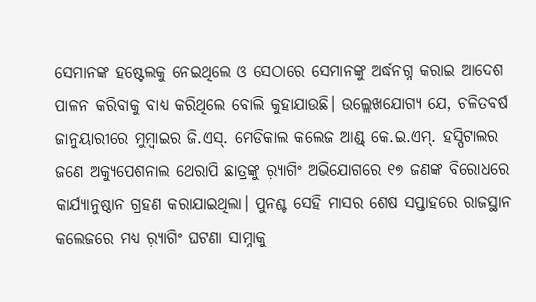ସେମାନଙ୍କ ହଷ୍ଟେଲକୁ ନେଇଥିଲେ ଓ ସେଠାରେ ସେମାନଙ୍କୁ ଅର୍ଦ୍ଧନଗ୍ନ କରାଇ ଆଦେଶ ପାଳନ କରିବାକୁ ବାଧ୍ୟ କରିଥିଲେ ବୋଲି କୁହାଯାଉଛି। ଉଲ୍ଲେଖଯୋଗ୍ୟ ଯେ, ଚଳିତବର୍ଷ ଜାନୁୟାରୀରେ ମୁମ୍ବାଇର ଜି.ଏସ୍‌. ମେଡିକାଲ କଲେଜ ଆଣ୍ଡ୍‌ କେ.ଇ.ଏମ୍‌. ହସ୍ପିଟାଲର ଜଣେ ଅକ୍ୟୁପେଶନାଲ ଥେରାପି ଛାତ୍ରଙ୍କୁ ର଼୍ୟାଗିଂ ଅଭିଯୋଗରେ ୧୭ ଜଣଙ୍କ ବିରୋଧରେ କାର୍ଯ୍ୟାନୁଷ୍ଠାନ ଗ୍ରହଣ କରାଯାଇଥିଲା। ପୁନଶ୍ଚ ସେହି ମାସର ଶେଷ ସପ୍ତାହରେ ରାଜସ୍ଥାନ କଲେଜରେ ମଧ୍ୟ ର଼୍ୟାଗିଂ ଘଟଣା ସାମ୍ନାକୁ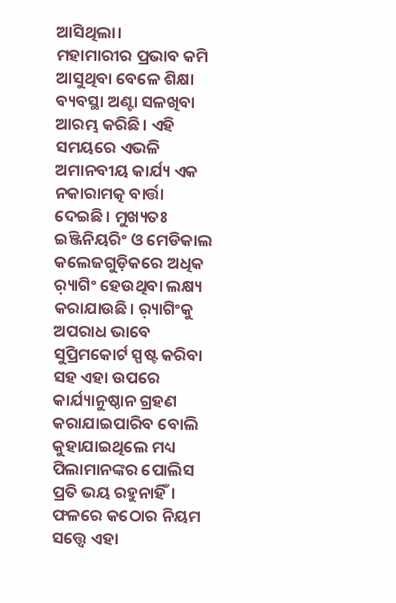ଆସିଥିଲା।
ମହାମାରୀର ପ୍ରଭାବ କମି ଆସୁଥିବା ବେଳେ ଶିକ୍ଷା ବ୍ୟବସ୍ଥା ଅଣ୍ଟା ସଳଖିବା ଆରମ୍ଭ କରିଛି। ଏହି ସମୟରେ ଏଭଳି ଅମାନବୀୟ କାର୍ଯ୍ୟ ଏକ ନକାରାମତ୍କ ବାର୍ତ୍ତା ଦେଇଛି। ମୁଖ୍ୟତଃ ଇଞ୍ଜିନିୟରିଂ ଓ ମେଡିକାଲ କଲେଜଗୁଡ଼ିକରେ ଅଧିକ ର଼୍ୟାଗିଂ ହେଉଥିବା ଲକ୍ଷ୍ୟ କରାଯାଉଛି। ର଼୍ୟାଗିଂକୁ ଅପରାଧ ଭାବେ ସୁପ୍ରିମକୋର୍ଟ ସ୍ପଷ୍ଟ କରିବା ସହ ଏହା ଉପରେ କାର୍ଯ୍ୟାନୁଷ୍ଠାନ ଗ୍ରହଣ କରାଯାଇପାରିବ ବୋଲି କୁହାଯାଇଥିଲେ ମଧ୍ୟ ପିଲାମାନଙ୍କର ପୋଲିସ ପ୍ରତି ଭୟ ରହୁନାହିଁ। ଫଳରେ କଠୋର ନିୟମ ସତ୍ତ୍ୱେ ଏହା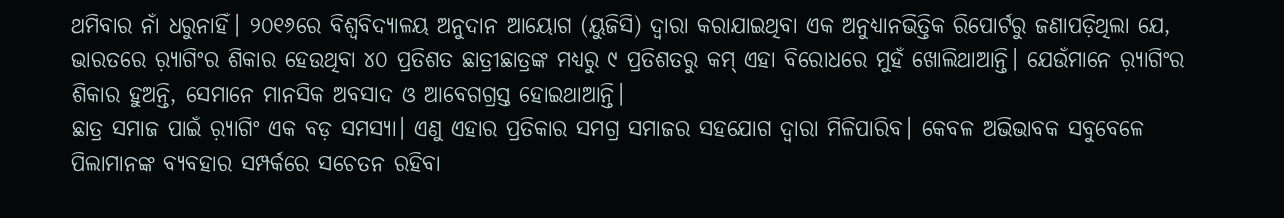ଥମିବାର ନାଁ ଧରୁନାହିଁ। ୨୦୧୬ରେ ବିଶ୍ୱବିଦ୍ୟାଳୟ ଅନୁଦାନ ଆୟୋଗ (ୟୁଜିସି) ଦ୍ୱାରା କରାଯାଇଥିବା ଏକ ଅନୁଧ୍ୟାନଭିତ୍ତିକ ରିପୋର୍ଟରୁ ଜଣାପଡ଼ିଥିଲା ଯେ, ଭାରତରେ ର଼୍ୟାଗିଂର ଶିକାର ହେଉଥିବା ୪୦ ପ୍ରତିଶତ ଛାତ୍ରୀଛାତ୍ରଙ୍କ ମଧ୍ୟରୁ ୯ ପ୍ରତିଶତରୁ କମ୍‌ ଏହା ବିରୋଧରେ ମୁହଁ ଖୋଲିଥାଆନ୍ତି। ଯେଉଁମାନେ ର଼୍ୟାଗିଂର ଶିକାର ହୁଅନ୍ତି, ସେମାନେ ମାନସିକ ଅବସାଦ ଓ ଆବେଗଗ୍ରସ୍ତ ହୋଇଥାଆନ୍ତି।
ଛାତ୍ର ସମାଜ ପାଇଁ ର଼୍ୟାଗିଂ ଏକ ବଡ଼ ସମସ୍ୟା। ଏଣୁ ଏହାର ପ୍ରତିକାର ସମଗ୍ର ସମାଜର ସହଯୋଗ ଦ୍ୱାରା ମିଳିପାରିବ। କେବଳ ଅଭିଭାବକ ସବୁବେଳେ ପିଲାମାନଙ୍କ ବ୍ୟବହାର ସମ୍ପର୍କରେ ସଚେତନ ରହିବା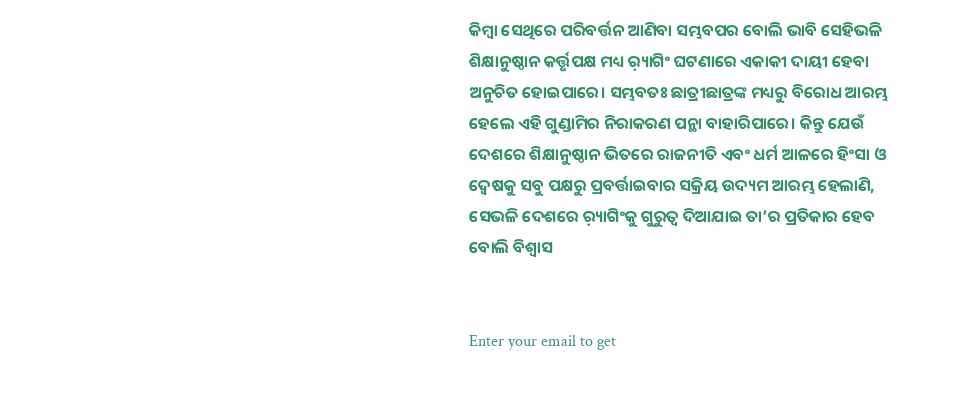କିମ୍ବା ସେଥିରେ ପରିବର୍ତ୍ତନ ଆଣିବା ସମ୍ଭବପର ବୋଲି ଭାବି ସେହିଭଳି ଶିକ୍ଷାନୁଷ୍ଠାନ କର୍ତ୍ତୃପକ୍ଷ ମଧ୍ୟ ର଼୍ୟାଗିଂ ଘଟଣାରେ ଏକାକୀ ଦାୟୀ ହେବା ଅନୁଚିତ ହୋଇପାରେ। ସମ୍ଭବତଃ ଛାତ୍ରୀଛାତ୍ରଙ୍କ ମଧ୍ୟରୁ ବିରୋଧ ଆରମ୍ଭ ହେଲେ ଏହି ଗୁଣ୍ଡାମିର ନିରାକରଣ ପନ୍ଥା ବାହାରିପାରେ। କିନ୍ତୁ ଯେଉଁ ଦେଶରେ ଶିକ୍ଷାନୁଷ୍ଠାନ ଭିତରେ ରାଜନୀତି ଏବଂ ଧର୍ମ ଆଳରେ ହିଂସା ଓ ଦ୍ୱେଷକୁ ସବୁ ପକ୍ଷରୁ ପ୍ରବର୍ତ୍ତାଇବାର ସକ୍ରିୟ ଉଦ୍ୟମ ଆରମ୍ଭ ହେଲାଣି, ସେଭଳି ଦେଶରେ ର଼୍ୟାଗିଂକୁ ଗୁରୁତ୍ୱ ଦିଆଯାଇ ତା’ର ପ୍ରତିକାର ହେବ ବୋଲି ବିଶ୍ୱାସ


Enter your email to get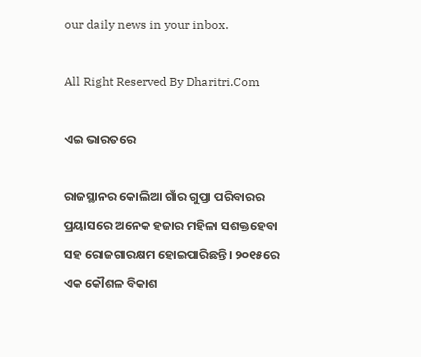our daily news in your inbox.

All Right Reserved By Dharitri.Com

ଏଇ ଭାରତରେ

ରାଜସ୍ଥାନର କୋଲିଆ ଗାଁର ଗୁପ୍ତା ପରିବାରର ପ୍ରୟାସରେ ଅନେକ ହଜାର ମହିଳା ସଶକ୍ତହେବା ସହ ରୋଜଗାରକ୍ଷମ ହୋଇପାରିଛନ୍ତି। ୨୦୧୫ରେ ଏକ କୌଶଳ ବିକାଶ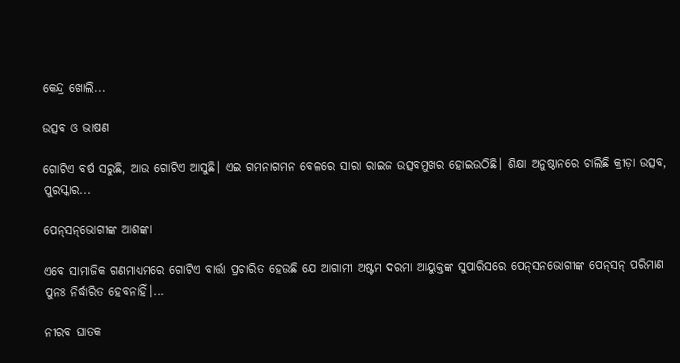କେନ୍ଦ୍ର ଖୋଲି...

ଉତ୍ସବ ଓ ଭାଷଣ

ଗୋଟିଏ ବର୍ଷ ସରୁଛି, ଆଉ ଗୋଟିଏ ଆସୁଛି। ଏଇ ଗମନାଗମନ ବେଳରେ ସାରା ରାଇଜ ଉତ୍ସବମୁଖର ହୋଇଉଠିଛି। ଶିକ୍ଷା ଅନୁଷ୍ଠାନରେ ଚାଲିଛି କ୍ରୀଡ଼ା ଉତ୍ସବ, ପୁରସ୍କାର...

ପେନ୍‌ସନ୍‌ଭୋଗୀଙ୍କ ଆଶଙ୍କା

ଏବେ ସାମାଜିକ ଗଣମାଧ୍ୟମରେ ଗୋଟିଏ ବାର୍ତ୍ତା ପ୍ରଚାରିତ ହେଉଛି ଯେ ଆଗାମୀ ଅଷ୍ଟମ ଦରମା ଆୟୁକ୍ତଙ୍କ ସୁପାରିସରେ ପେନ୍‌ସନଭୋଗୀଙ୍କ ପେନ୍‌ସନ୍‌ ପରିମାଣ ପୁନଃ ନିର୍ଦ୍ଧାରିତ ହେବନାହିଁ।...

ନୀରବ ଘାତକ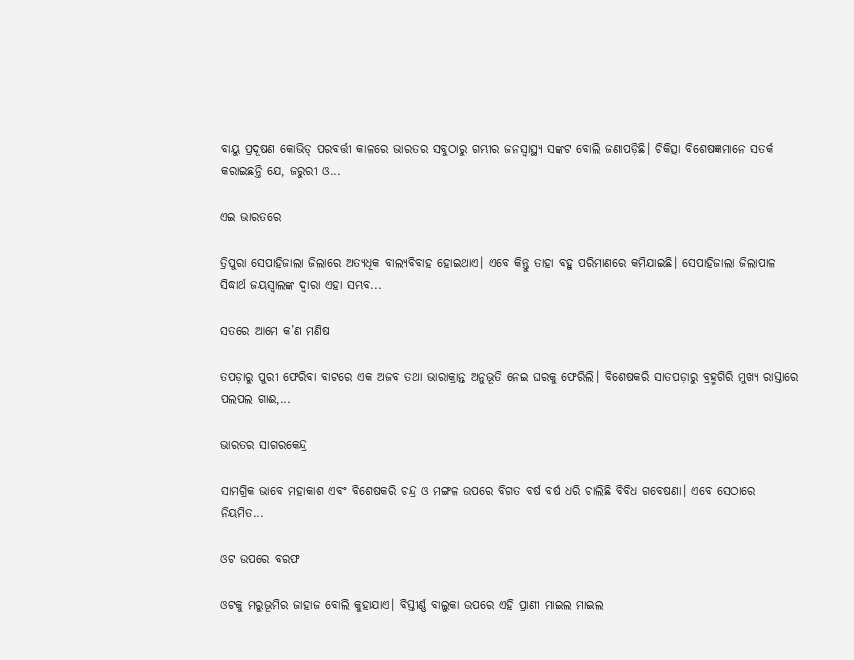ବାୟୁ ପ୍ରଦୂଷଣ କୋଭିଡ୍‌ ପରବର୍ତ୍ତୀ କାଳରେ ଭାରତର ସବୁଠାରୁ ଗମ୍ଭୀର ଜନସ୍ବାସ୍ଥ୍ୟ ସଙ୍କଟ ବୋଲି ଜଣାପଡ଼ିଛି। ଚିକିତ୍ସା ବିଶେଷଜ୍ଞମାନେ ସତର୍କ କରାଇଛନ୍ତି ଯେ, ଜରୁରୀ ଓ...

ଏଇ ଭାରତରେ

ତ୍ରିପୁରା ସେପାହିଜାଲା ଜିଲାରେ ଅତ୍ୟଧିକ ବାଲ୍ୟବିବାହ ହୋଇଥାଏ। ଏବେ କିନ୍ତୁ ତାହା ବହୁ ପରିମାଣରେ କମିଯାଇଛି। ସେପାହିଜାଲା ଜିଲାପାଳ ସିଦ୍ଧାର୍ଥ ଜୟସ୍ବାଲଙ୍କ ଦ୍ୱାରା ଏହା ସମ୍ଭବ...

ସତରେ ଆମେ କ’ଣ ମଣିଷ

ତପଡ଼ାରୁ ପୁରୀ ଫେରିବା ବାଟରେ ଏକ ଅଜବ ତଥା ଭାରାକ୍ରାନ୍ତ ଅନୁଭୂତି ନେଇ ଘରକୁ ଫେରିଲି। ବିଶେଷକରି ସାତପଡ଼ାରୁ ବ୍ରହ୍ମଗିରି ମୁଖ୍ୟ ରାସ୍ତାରେ ପଲପଲ ଗାଈ,...

ଭାରତର ସାଗରକେନ୍ଦ୍ର

ସାମଗ୍ରିକ ଭାବେ ମହାକାଶ ଏବଂ ବିଶେଷକରି ଚନ୍ଦ୍ର ଓ ମଙ୍ଗଳ ଉପରେ ବିଗତ ବର୍ଷ ବର୍ଷ ଧରି ଚାଲିଛି ବିବିଧ ଗବେଷଣା। ଏବେ ସେଠାରେ ନିୟମିତ...

ଓଟ ଉପରେ ବରଫ

ଓଟକୁ ମରୁଭୂମିର ଜାହାଜ ବୋଲି କୁହାଯାଏ। ବିସ୍ତୀର୍ଣ୍ଣ ବାଲୁକା ଉପରେ ଏହି ପ୍ରାଣୀ ମାଇଲ ମାଇଲ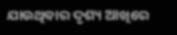ଯାଉଥିବାର ଦୃଶ୍ୟ ଆଖିରେ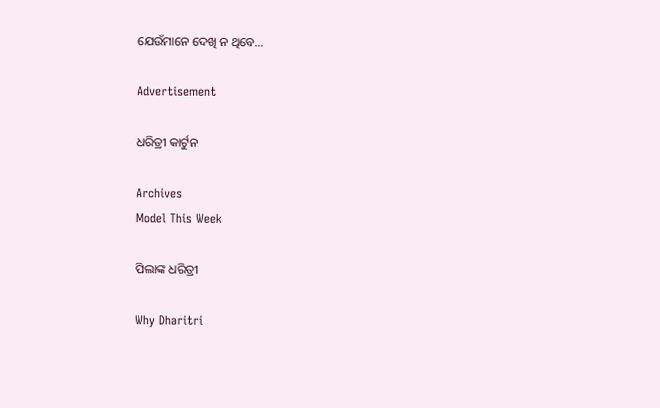ଯେଉଁମାନେ ଦେଖି ନ ଥିବେ...

Advertisement

ଧରିତ୍ରୀ କାର୍ଟୁନ

Archives
Model This Week

ପିଲାଙ୍କ ଧରିତ୍ରୀ

Why Dharitri